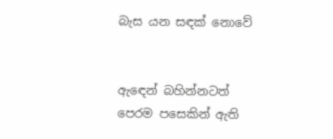බැස යන සඳක් නොවේ


ඇඳෙන් බහින්නටත් පෙරම පසෙකින් ඇති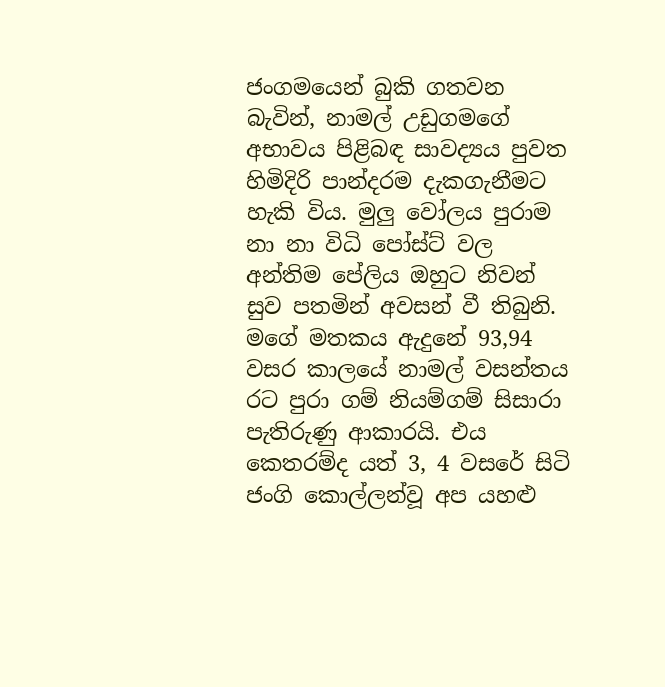ජංගමයෙන් බුකි ගතවන බැවින්, නාමල් උඩුගමගේ අභාවය පිළිබඳ සාවද්‍යය පුවත හිමිදිරි පාන්දරම දැකගැනීමට හැකි විය. මුලු වෝලය පුරාම නා නා විධි පෝස්ට් වල අන්තිම පේලිය ඔහුට නිවන් සුව පතමින් අවසන් වී තිබුනි. මගේ මතකය ඇදුනේ 93,94 වසර කාලයේ නාමල් වසන්තය රට පුරා ගම් නියම්ගම් සිසාරා පැතිරුණු ආකාරයි. එය කෙතරම්ද යත් 3, 4 වසරේ සිටි ජංගි කොල්ලන්වූ අප යහළු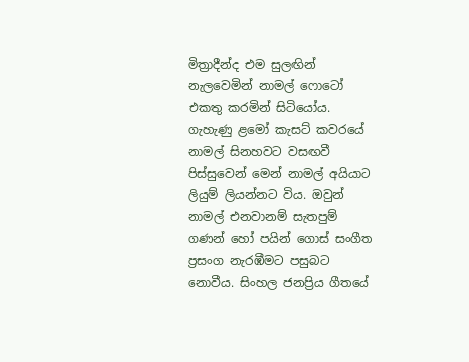මිත්‍රාදීන්ද එම සුලඟින් නැලවෙමින් නාමල් ෆොටෝ එකතු කරමින් සිටියෝය. ගැහැණු ළමෝ කැසට් කවරයේ නාමල් සිනහවට වසඟවී පිස්සුවෙන් මෙන් නාමල් අයියාට ලියුම් ලියන්නට විය. ඔවුන් නාමල් එනවානම් සැතපුම් ගණන් හෝ පයින් ගොස් සංගීත ප්‍රසංග නැරඹීමට පසුබට නොවීය. සිංහල ජනප්‍රිය ගීතයේ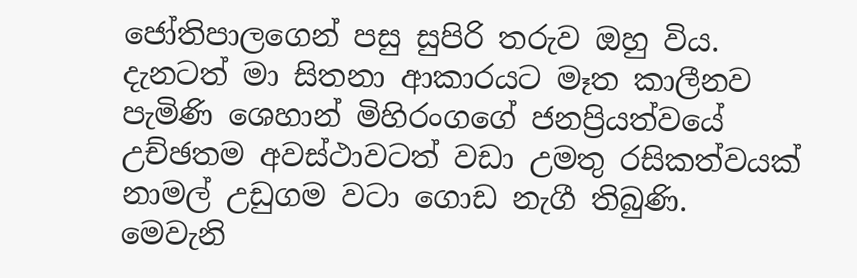ජෝතිපාලගෙන් පසු සුපිරි තරුව ඔහු විය. දැනටත් මා සිතනා ආකාරයට මෑත කාලීනව පැමිණි ශෙහාන් මිහිරංගගේ ජනප්‍රියත්වයේ උච්ඡතම අවස්ථාවටත් වඩා උමතු රසිකත්වයක් නාමල් උඩුගම වටා ගොඩ නැගී තිබුණි.
මෙවැනි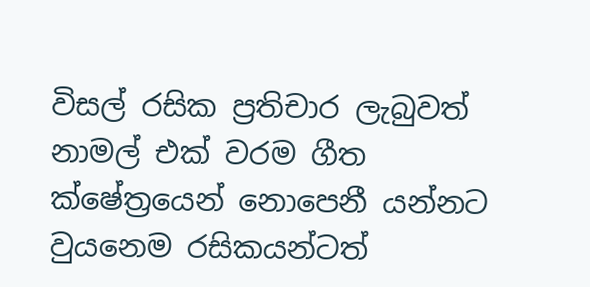විසල් රසික ප්‍රතිචාර ලැබුවත් නාමල් එක් වරම ගීත ක්ෂේත්‍රයෙන් නොපෙනී යන්නට වුයනෙම රසිකයන්ටත්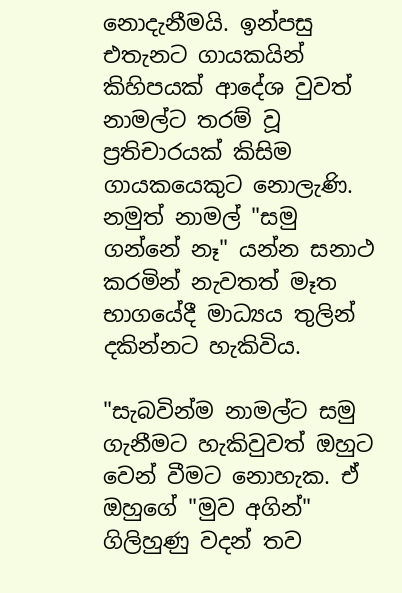නොදැනීමයි. ඉන්පසු එතැනට ගායකයින් කිහිපයක් ආදේශ වුවත් නාමල්ට තරම් වූ ප්‍රතිචාරයක් කිසිම ගායකයෙකුට නොලැණි. නමුත් නාමල් "සමු ගන්නේ නෑ" යන්න සනාථ කරමින් නැවතත් මෑත භාගයේදී මාධ්‍යය තුලින් දකින්නට හැකිවිය.

"සැබවින්ම නාමල්ට සමු ගැනීමට හැකිවුවත් ඔහුට වෙන් වීමට නොහැක. ඒ ඔහුගේ "මුව අගින්" ගිලිහුණු වදන් තව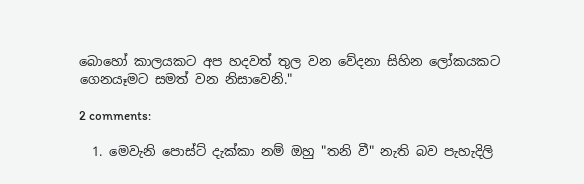බොහෝ කාලයකට අප හදවත් තුල වන වේදනා සිහින ලෝකයකට ගෙනයෑමට සමත් වන නිසාවෙනි."

2 comments:

  1. මෙවැනි පොස්ට් දැක්කා නම් ඔහු "තනි වී" නැති බව පැහැදිලි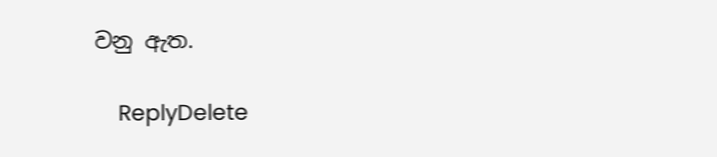වනු ඇත.

    ReplyDelete